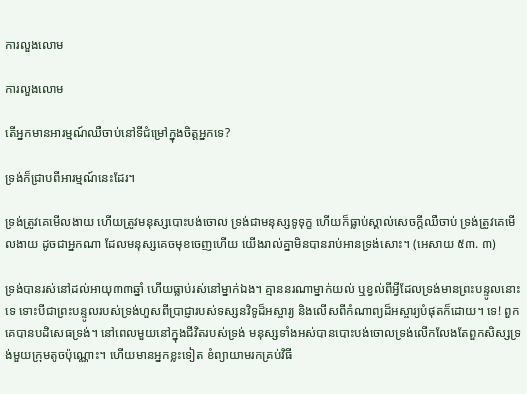ការលួងលោម

ការលួងលោម

តើអ្នកមានអារម្មណ៍ឈឺចាប់នៅទីជំម្រៅក្នុងចិត្តអ្នកទេ?

ទ្រង់ក៏ជ្រាបពីអារម្មណ៍នេះដែរ។

ទ្រង់ត្រូវគេមើលងាយ ហើយត្រូវមនុស្សបោះបង់ចោល ទ្រង់ជាមនុស្សទូទុក្ខ ហើយក៏ធ្លាប់ស្គាល់សេចក្តីឈឺចាប់ ទ្រង់ត្រូវគេមើលងាយ ដូចជាអ្នកណា ដែលមនុស្សគេចមុខចេញហើយ យើងរាល់គ្នាមិនបានរាប់អានទ្រង់សោះ។ (អេសាយ ៥៣. ៣)

ទ្រង់បានរស់នៅដល់អាយុ៣៣ឆ្នាំ ហើយធ្លាប់រស់នៅម្នាក់ឯង។ គ្មាននរណាម្នាក់យល់ ឬខ្វល់ពីអ្វីដែលទ្រង់មានព្រះបន្ទូលនោះទេ ទោះបីជាព្រះបន្ទូលរបស់ទ្រង់ហួសពីប្រាជ្ញារបស់ទស្សនវិទូដ៏អស្ចារ្យ និងលើសពីកំណាព្យដ៏អស្ចារ្យបំផុតក៏ដោយ។ ទេ! ពួកគេបានបដិសេធទ្រង់។ នៅពេលមួយនៅក្នុងជីវិតរបស់ទ្រង់ មនុស្សទាំងអស់បានបោះបង់ចោលទ្រង់លើកលែងតែពួកសិស្សទ្រង់មួយក្រុមតូចប៉ុណ្ណោះ។ ហើយមានអ្នកខ្លះទៀត ខំព្យាយាមរកគ្រប់វិធី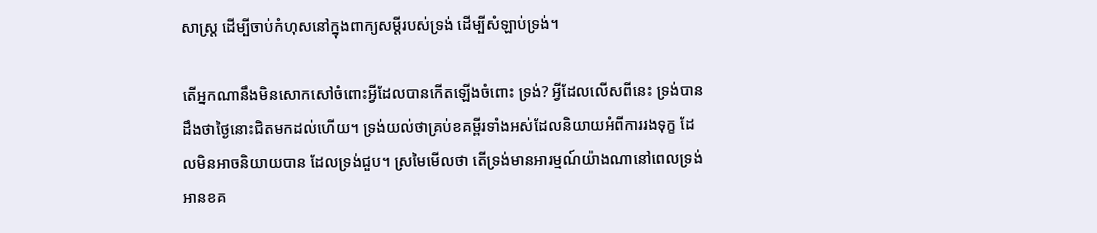សាស្រ្ត ដើម្បីចាប់កំហុសនៅក្នុងពាក្យសម្ដីរបស់ទ្រង់ ដើម្បីសំឡាប់ទ្រង់។

តើអ្នកណានឹងមិនសោកសៅចំពោះអ្វីដែលបានកើតឡើងចំពោះ ទ្រង់? អ្វីដែលលើសពីនេះ ទ្រង់បានដឹងថាថ្ងៃនោះជិតមកដល់ហើយ។ ទ្រង់យល់ថាគ្រប់ខគម្ពីរទាំងអស់ដែលនិយាយអំពីការរងទុក្ខ ដែលមិនអាចនិយាយបាន ដែលទ្រង់ជួប។ ស្រមៃមើលថា តើទ្រង់មានអារម្មណ៍យ៉ាងណានៅពេលទ្រង់អានខគ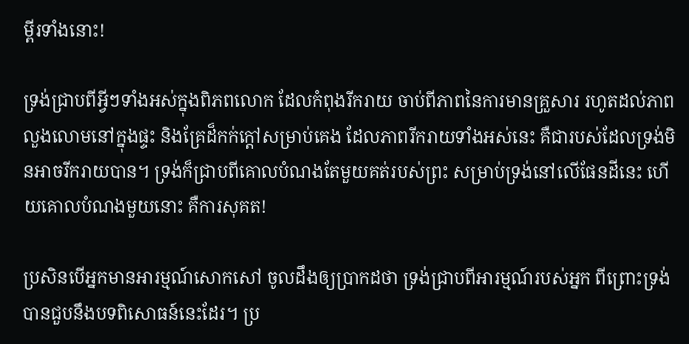ម្ពីរទាំងនោះ!

ទ្រង់ជ្រាបពីអ្វីៗទាំងអស់ក្នុងពិភពលោក ដែលកំពុងរីករាយ ចាប់ពីភាពនៃការមានគ្រួសារ រហូតដល់ភាពលួងលោមនៅក្នុងផ្ទះ និងគ្រែដ៏កក់ក្តៅសម្រាប់គេង ដែលភាពរីករាយទាំងអស់នេះ គឺជារបស់ដែលទ្រង់មិនអាចរីករាយបាន។ ទ្រង់ក៏ជ្រាបពីគោលបំណងតែមួយគត់របស់ព្រះ សម្រាប់ទ្រង់នៅលើផែនដីនេះ ហើយគោលបំណងមួយនោះ គឺការសុគត!

ប្រសិនបើអ្នកមានអារម្មណ៍សោកសៅ ចូលដឹងឲ្យប្រាកដថា ទ្រង់ជ្រាបពីអារម្មណ៍របស់អ្នក ពីព្រោះទ្រង់បានជួបនឹងបទពិសោធន៍នេះដែរ។ ប្រ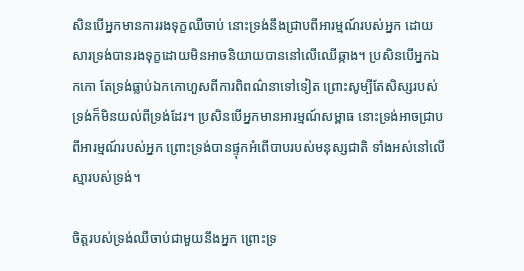សិនបើអ្នកមានការរងទុក្ខឈឺចាប់ នោះទ្រង់នឹងជ្រាបពីអារម្មណ៍របស់អ្នក ដោយសារទ្រង់បានរងទុក្ខដោយមិនអាចនិយាយបាននៅលើឈើឆ្កាង។ ប្រសិនបើអ្នកឯកកោ តែទ្រង់ធ្លាប់ឯកកោហួសពីការពិពណ៌នាទៅទៀត ព្រោះសូម្បីតែសិស្សរបស់ទ្រង់ក៏មិនយល់ពីទ្រង់ដែរ។ ប្រសិនបើអ្នកមានអារម្មណ៍សម្ពាធ នោះទ្រង់អាចជ្រាបពីអារម្មណ៍របស់អ្នក ព្រោះទ្រង់បានផ្ទុកអំពើបាបរបស់មនុស្សជាតិ ទាំងអស់នៅលើស្មារបស់ទ្រង់។

ចិត្តរបស់ទ្រង់ឈឺចាប់ជាមួយនឹងអ្នក ព្រោះទ្រ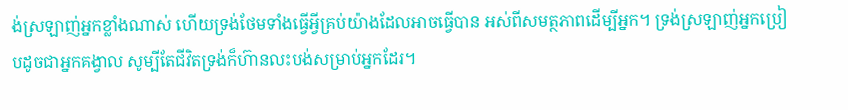ង់ស្រឡាញ់អ្នកខ្លាំងណាស់ ហើយទ្រង់ថែមទាំងធ្វើអ្វីគ្រប់យ៉ាងដែលអាចធ្វើបាន អស់ពីសមត្ថភាពដើម្បីអ្នក។ ទ្រង់ស្រឡាញ់អ្នកប្រៀបដូចជាអ្នកគង្វាល សូម្បីតែជីវិតទ្រង់ក៏ហ៊ានលះបង់សម្រាប់អ្នកដែរ។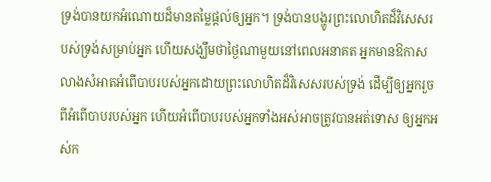ទ្រង់បានយកអំណោយដ៏មានតម្លៃផ្ដល់ឲ្យអ្នក។ ទ្រង់បានបង្ហូរព្រះលោហិតដ៏វិសេសរបស់ទ្រង់សម្រាប់អ្នក ហើយសង្ឃឹមថាថ្ងៃណាមួយនៅពេលអនាគត អ្នកមានឱកាសលាងសំអាតអំពើបាបរបស់អ្នកដោយព្រះលោហិតដ៏វិសេសរបស់ទ្រង់ ដើម្បីឲ្យអ្នករួចពីអំពើបាបរបស់អ្នក ហើយអំពើបាបរបស់អ្នកទាំងអស់អាចត្រូវបានអត់ទោស ឲ្យអ្នកអស់ក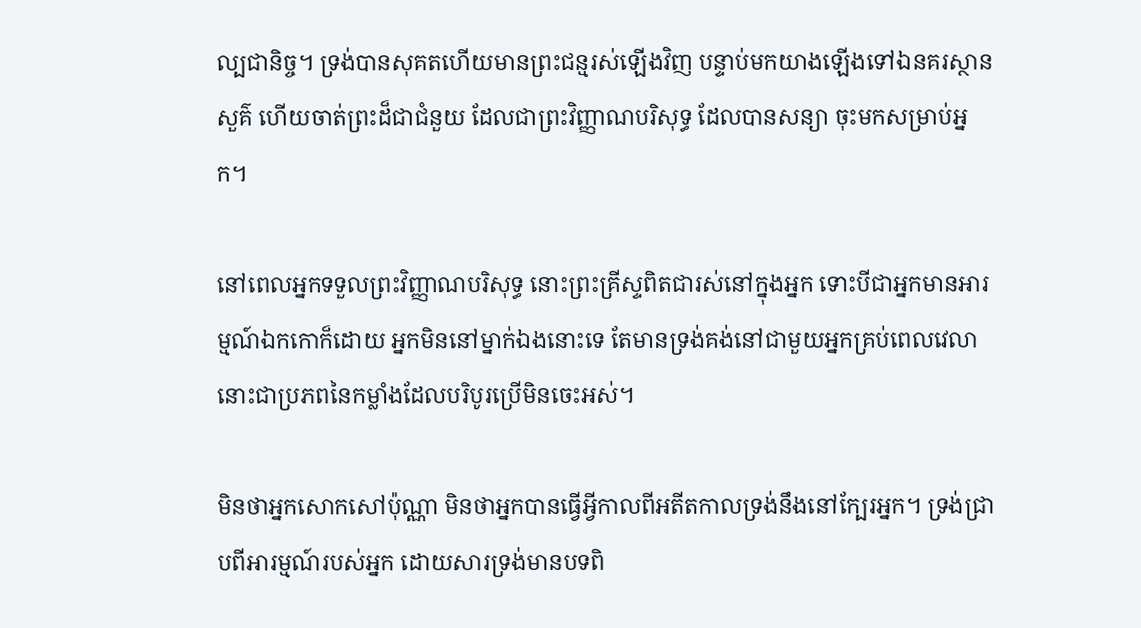ល្បជានិច្ច។ ទ្រង់បានសុគតហើយមានព្រះជន្មរស់ឡើងវិញ បន្ទាប់មកយាងឡើងទៅឯនគរស្ថានសួគ៌ ហើយចាត់ព្រះដ៏ជាជំនួយ ដែលជាព្រះវិញ្ញាណបរិសុទ្ធ ដែលបានសន្យា ចុះមកសម្រាប់អ្នក។

នៅពេលអ្នកទទួលព្រះវិញ្ញាណបរិសុទ្ធ នោះព្រះគ្រីស្ទពិតជារស់នៅក្នុងអ្នក ទោះបីជាអ្នកមានអារម្មណ៍ឯកកោក៏ដោយ អ្នកមិននៅម្នាក់ឯងនោះទេ តែមានទ្រង់គង់នៅជាមួយអ្នកគ្រប់ពេលវេលា នោះជាប្រភពនៃកម្លាំងដែលបរិបូរប្រើមិនចេះអស់។

មិនថាអ្នកសោកសៅប៉ុណ្ណា មិនថាអ្នកបានធ្វើអ្វីកាលពីអតីតកាលទ្រង់នឹងនៅក្បែរអ្នក។ ទ្រង់ជ្រាបពីអារម្មណ៍របស់អ្នក ដោយសារទ្រង់មានបទពិ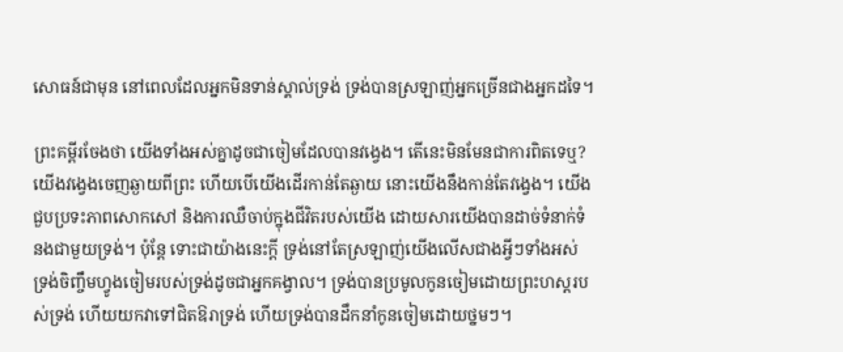សោធន៍ជាមុន នៅពេលដែលអ្នកមិនទាន់ស្គាល់ទ្រង់ ទ្រង់បានស្រឡាញ់អ្នកច្រើនជាងអ្នកដទៃ។

ព្រះគម្ពីរចែងថា យើងទាំងអស់គ្នាដូចជាចៀមដែលបានវង្វេង។ តើនេះមិនមែនជាការពិតទេឬ? យើងវង្វេងចេញឆ្ងាយពីព្រះ ហើយបើយើងដើរកាន់តែឆ្ងាយ នោះយើងនឹងកាន់តែវង្វេង។ យើងជួបប្រទះភាពសោកសៅ និងការឈឺចាប់ក្នុងជីវិតរបស់យើង ដោយសារយើងបានដាច់ទំនាក់ទំនងជាមួយទ្រង់។ ប៉ុន្តែ ទោះជាយ៉ាងនេះក្តី ទ្រង់នៅតែស្រឡាញ់យើងលើសជាងអ្វីៗទាំងអស់ ទ្រង់ចិញ្ចឹមហ្វូងចៀមរបស់ទ្រង់ដូចជាអ្នកគង្វាល។ ទ្រង់បានប្រមូលកូនចៀមដោយព្រះហស្តរបស់ទ្រង់ ហើយយកវាទៅជិតឱរាទ្រង់ ហើយទ្រង់បានដឹកនាំកូនចៀមដោយថ្នមៗ។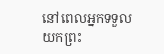នៅពេលអ្នកទទួលយកព្រះ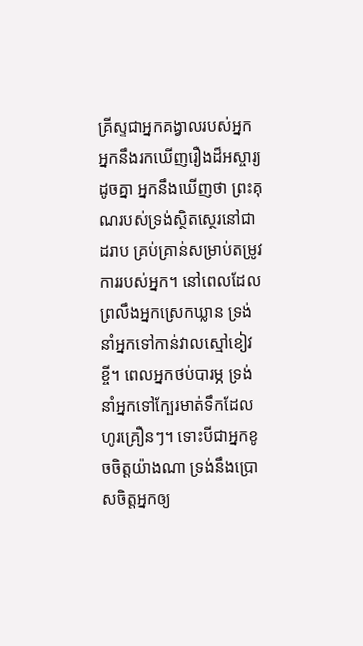គ្រីស្ទជាអ្នកគង្វាលរបស់អ្នក អ្នកនឹងរកឃើញរឿងដ៏អស្ចារ្យដូចគ្នា អ្នកនឹងឃើញថា ព្រះគុណរបស់ទ្រង់ស្ថិតស្ថេរនៅជាដរាប គ្រប់គ្រាន់សម្រាប់តម្រូវការរបស់អ្នក។ នៅពេលដែលព្រលឹងអ្នកស្រេកឃ្លាន ទ្រង់នាំអ្នកទៅកាន់វាលស្មៅខៀវខ្ចី។ ពេលអ្នកថប់បារម្ភ ទ្រង់នាំអ្នកទៅក្បែរមាត់ទឹកដែលហូរគ្រឿនៗ។ ទោះបីជាអ្នកខូចចិត្តយ៉ាងណា ទ្រង់នឹងប្រោសចិត្តអ្នកឲ្យ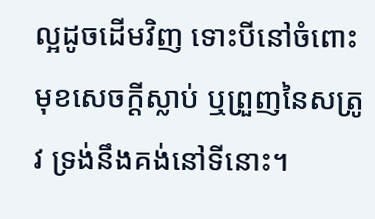ល្អដូចដើមវិញ ទោះបីនៅចំពោះមុខសេចក្តីស្លាប់ ឬព្រួញនៃសត្រូវ ទ្រង់នឹងគង់នៅទីនោះ។